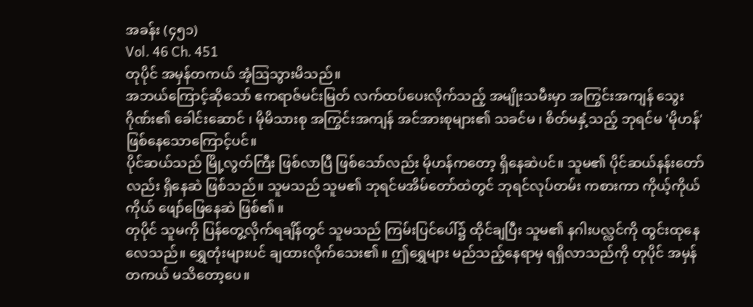အခန်း (၄၅၁)
Vol. 46 Ch. 451
တုပိုင် အမှန်တကယ် အံ့ဩသွားမိသည်။
အဘယ်ကြောင့်ဆိုသော် ဧကရာဇ်မင်းမြတ် လက်ထပ်ပေးလိုက်သည့် အမျိုးသမီးမှာ အကြွင်းအကျန် သွေးဂိုဏ်း၏ ခေါင်းဆောင် ၊ မိုမိသားစု အကြွင်းအကျန် အင်အားစုများ၏ သခင်မ ၊ စိတ်မနှံ့သည့် ဘုရင်မ 'မိုဟန်' ဖြစ်နေသောကြောင့်ပင်။
ပိုင်ဆယ်သည် မြို့လွတ်ကြီး ဖြစ်လာပြီ ဖြစ်သော်လည်း မိုဟန်ကတော့ ရှိနေဆဲပင်။ သူမ၏ ပိုင်ဆယ်နန်းတော်လည်း ရှိနေဆဲ ဖြစ်သည်။ သူမသည် သူမ၏ ဘုရင်မအိမ်တော်ထဲတွင် ဘုရင်လုပ်တမ်း ကစားကာ ကိုယ့်ကိုယ်ကိုယ် ဖျော်ဖြေနေဆဲ ဖြစ်၏။
တုပိုင် သူမကို ပြန်တွေ့လိုက်ရချိန်တွင် သူမသည် ကြမ်းပြင်ပေါ်၌ ထိုင်ချပြီး သူမ၏ နဂါးပလ္လင်ကို ထွင်းထုနေလေသည်။ ရွှေတုံးများပင် ချထားလိုက်သေး၏။ ဤရွှေများ မည်သည့်နေရာမှ ရရှိလာသည်ကို တုပိုင် အမှန်တကယ် မသိတော့ပေ။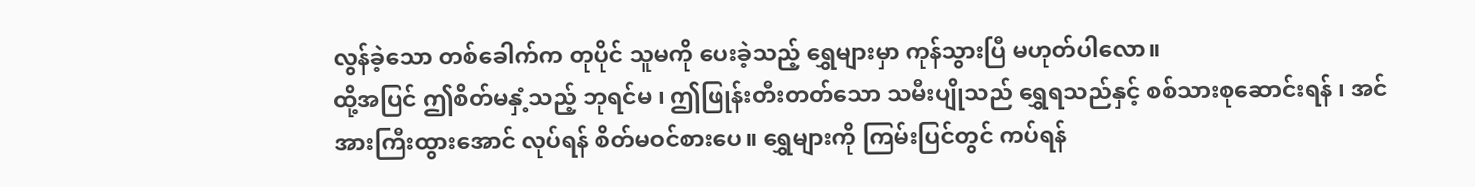လွန်ခဲ့သော တစ်ခေါက်က တုပိုင် သူမကို ပေးခဲ့သည့် ရွှေများမှာ ကုန်သွားပြီ မဟုတ်ပါလော။
ထို့အပြင် ဤစိတ်မနှံ့သည့် ဘုရင်မ ၊ ဤဖြုန်းတီးတတ်သော သမီးပျိုသည် ရွှေရသည်နှင့် စစ်သားစုဆောင်းရန် ၊ အင်အားကြီးထွားအောင် လုပ်ရန် စိတ်မဝင်စားပေ။ ရွှေများကို ကြမ်းပြင်တွင် ကပ်ရန်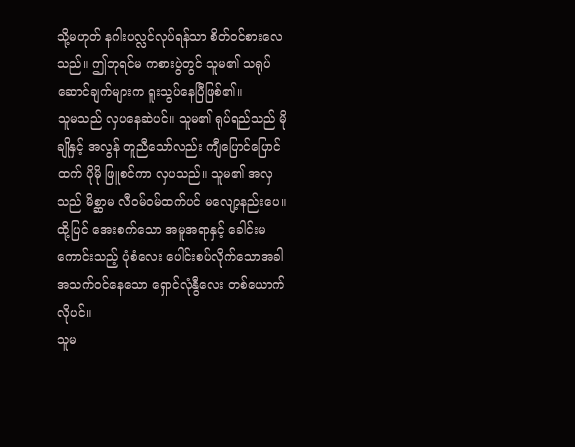သို့မဟုတ် နဂါးပလ္လင်လုပ်ရန်သာ စိတ်ဝင်စားလေသည်။ ဤဘုရင်မ ကစားပွဲတွင် သူမ၏ သရုပ်ဆောင်ချက်များက ရူးသွပ်နေပြီဖြစ်၏။
သူမသည် လှပနေဆဲပင်။ သူမ၏ ရုပ်ရည်သည် မိုချိုနှင့် အလွန် တူညီသော်လည်း ကျီပြောင်ပြောင်ထက် ပိုမို ဖြူစင်ကာ လှပသည်။ သူမ၏ အလှသည် မိစ္ဆာမ လီဝမ်ဝမ်ထက်ပင် မလျော့နည်းပေ။ ထို့ပြင် အေးစက်သော အမူအရာနှင့် ခေါင်းမကောင်းသည့် ပုံစံလေး ပေါင်းစပ်လိုက်သောအခါ အသက်ဝင်နေသော ရှောင်လုံနွီလေး တစ်ယောက်လိုပင်။
သူမ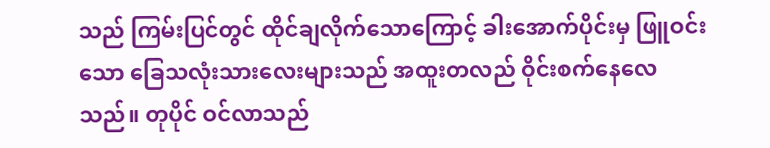သည် ကြမ်းပြင်တွင် ထိုင်ချလိုက်သောကြောင့် ခါးအောက်ပိုင်းမှ ဖြူဝင်းသော ခြေသလုံးသားလေးများသည် အထူးတလည် ဝိုင်းစက်နေလေသည်။ တုပိုင် ဝင်လာသည်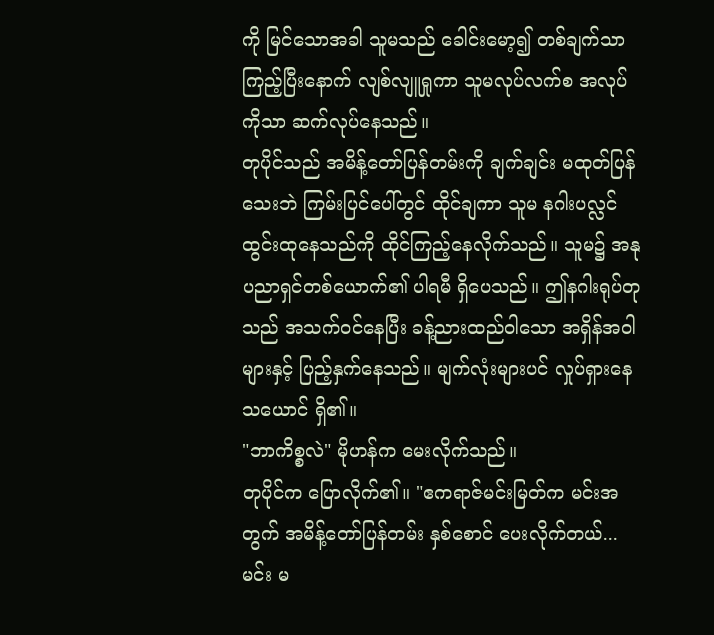ကို မြင်သောအခါ သူမသည် ခေါင်းမော့၍ တစ်ချက်သာ ကြည့်ပြီးနောက် လျစ်လျူရှုကာ သူမလုပ်လက်စ အလုပ်ကိုသာ ဆက်လုပ်နေသည်။
တုပိုင်သည် အမိန့်တော်ပြန်တမ်းကို ချက်ချင်း မထုတ်ပြန်သေးဘဲ ကြမ်းပြင်ပေါ်တွင် ထိုင်ချကာ သူမ နဂါးပလ္လင် ထွင်းထုနေသည်ကို ထိုင်ကြည့်နေလိုက်သည်။ သူမ၌ အနုပညာရှင်တစ်ယောက်၏ ပါရမီ ရှိပေသည်။ ဤနဂါးရုပ်တုသည် အသက်ဝင်နေပြီး ခန့်ညားထည်ဝါသော အရှိန်အဝါများနှင့် ပြည့်နှက်နေသည်။ မျက်လုံးများပင် လှုပ်ရှားနေသယောင် ရှိ၏။
"ဘာကိစ္စလဲ" မိုဟန်က မေးလိုက်သည်။
တုပိုင်က ပြောလိုက်၏။ "ဧကရာဇ်မင်းမြတ်က မင်းအတွက် အမိန့်တော်ပြန်တမ်း နှစ်စောင် ပေးလိုက်တယ်... မင်း မ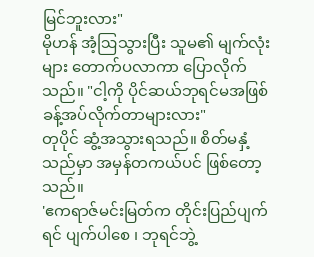မြင်ဘူးလား"
မိုဟန် အံ့ဩသွားပြီး သူမ၏ မျက်လုံးများ တောက်ပလာကာ ပြောလိုက်သည်။ "ငါ့ကို ပိုင်ဆယ်ဘုရင်မအဖြစ် ခန့်အပ်လိုက်တာများလား"
တုပိုင် ဆွံ့အသွားရသည်။ စိတ်မနှံ့သည်မှာ အမှန်တကယ်ပင် ဖြစ်တော့သည်။
'ဧကရာဇ်မင်းမြတ်က တိုင်းပြည်ပျက်ရင် ပျက်ပါစေ ၊ ဘုရင်ဘွဲ့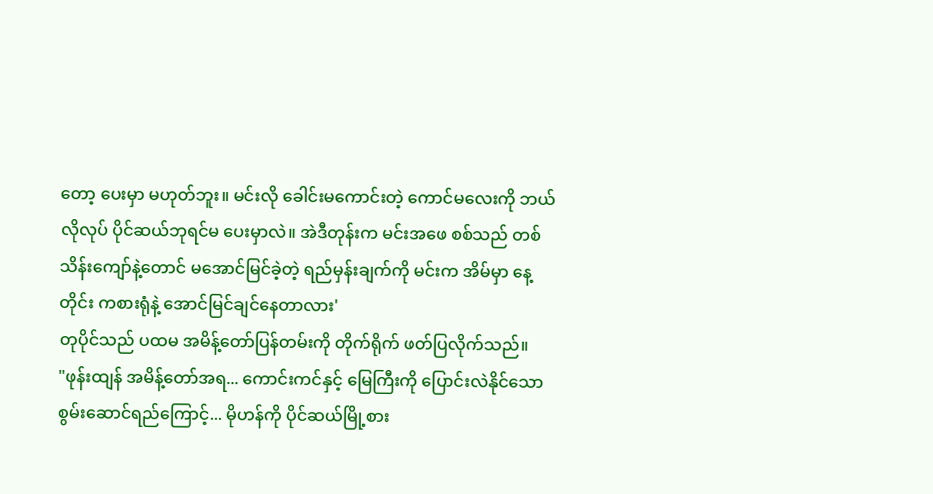တော့ ပေးမှာ မဟုတ်ဘူး။ မင်းလို ခေါင်းမကောင်းတဲ့ ကောင်မလေးကို ဘယ်လိုလုပ် ပိုင်ဆယ်ဘုရင်မ ပေးမှာလဲ။ အဲဒီတုန်းက မင်းအဖေ စစ်သည် တစ်သိန်းကျော်နဲ့တောင် မအောင်မြင်ခဲ့တဲ့ ရည်မှန်းချက်ကို မင်းက အိမ်မှာ နေ့တိုင်း ကစားရုံနဲ့ အောင်မြင်ချင်နေတာလား'
တုပိုင်သည် ပထမ အမိန့်တော်ပြန်တမ်းကို တိုက်ရိုက် ဖတ်ပြလိုက်သည်။
"ဖုန်းထျန် အမိန့်တော်အရ... ကောင်းကင်နှင့် မြေကြီးကို ပြောင်းလဲနိုင်သော စွမ်းဆောင်ရည်ကြောင့်... မိုဟန်ကို ပိုင်ဆယ်မြို့စား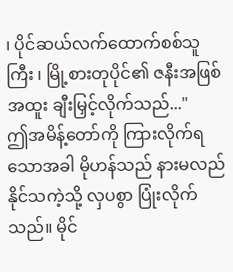၊ ပိုင်ဆယ်လက်ထောက်စစ်သူကြီး ၊ မြို့စားတုပိုင်၏ ဇနီးအဖြစ် အထူး ချီးမြှင့်လိုက်သည်..."
ဤအမိန့်တော်ကို ကြားလိုက်ရသောအခါ မိုဟန်သည် နားမလည်နိုင်သကဲ့သို့ လှပစွာ ပြုံးလိုက်သည်။ မိုင်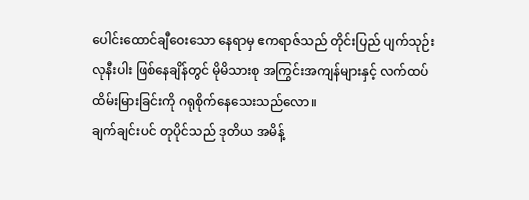ပေါင်းထောင်ချီဝေးသော နေရာမှ ဧကရာဇ်သည် တိုင်းပြည် ပျက်သုဉ်းလုနီးပါး ဖြစ်နေချိန်တွင် မိုမိသားစု အကြွင်းအကျန်များနှင့် လက်ထပ်ထိမ်းမြားခြင်းကို ဂရုစိုက်နေသေးသည်လော။
ချက်ချင်းပင် တုပိုင်သည် ဒုတိယ အမိန့်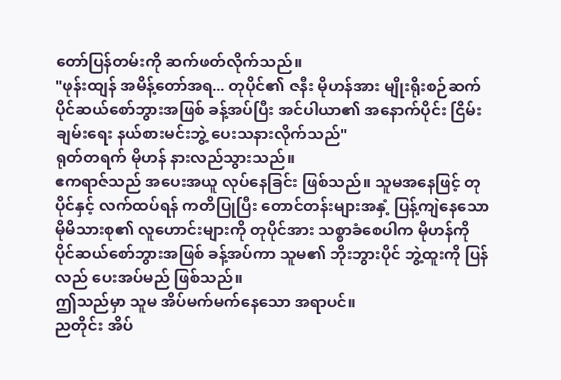တော်ပြန်တမ်းကို ဆက်ဖတ်လိုက်သည်။
"ဖုန်းထျန် အမိန့်တော်အရ... တုပိုင်၏ ဇနီး မိုဟန်အား မျိုးရိုးစဉ်ဆက် ပိုင်ဆယ်စော်ဘွားအဖြစ် ခန့်အပ်ပြီး အင်ပါယာ၏ အနောက်ပိုင်း ငြိမ်းချမ်းရေး နယ်စားမင်းဘွဲ့ ပေးသနားလိုက်သည်"
ရုတ်တရက် မိုဟန် နားလည်သွားသည်။
ဧကရာဇ်သည် အပေးအယူ လုပ်နေခြင်း ဖြစ်သည်။ သူမအနေဖြင့် တုပိုင်နှင့် လက်ထပ်ရန် ကတိပြုပြီး တောင်တန်းများအနှံ့ ပြန့်ကျဲနေသော မိုမိသားစု၏ လူဟောင်းများကို တုပိုင်အား သစ္စာခံစေပါက မိုဟန်ကို ပိုင်ဆယ်စော်ဘွားအဖြစ် ခန့်အပ်ကာ သူမ၏ ဘိုးဘွားပိုင် ဘွဲ့ထူးကို ပြန်လည် ပေးအပ်မည် ဖြစ်သည်။
ဤသည်မှာ သူမ အိပ်မက်မက်နေသော အရာပင်။
ညတိုင်း အိပ်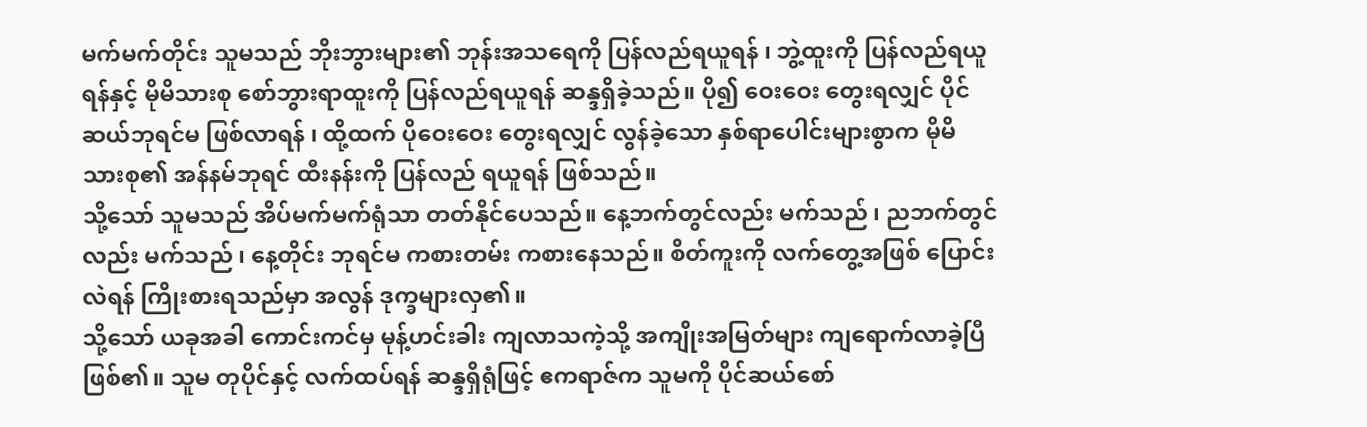မက်မက်တိုင်း သူမသည် ဘိုးဘွားများ၏ ဘုန်းအသရေကို ပြန်လည်ရယူရန် ၊ ဘွဲ့ထူးကို ပြန်လည်ရယူရန်နှင့် မိုမိသားစု စော်ဘွားရာထူးကို ပြန်လည်ရယူရန် ဆန္ဒရှိခဲ့သည်။ ပို၍ ဝေးဝေး တွေးရလျှင် ပိုင်ဆယ်ဘုရင်မ ဖြစ်လာရန် ၊ ထို့ထက် ပိုဝေးဝေး တွေးရလျှင် လွန်ခဲ့သော နှစ်ရာပေါင်းများစွာက မိုမိသားစု၏ အန်နမ်ဘုရင် ထီးနန်းကို ပြန်လည် ရယူရန် ဖြစ်သည်။
သို့သော် သူမသည် အိပ်မက်မက်ရုံသာ တတ်နိုင်ပေသည်။ နေ့ဘက်တွင်လည်း မက်သည် ၊ ညဘက်တွင်လည်း မက်သည် ၊ နေ့တိုင်း ဘုရင်မ ကစားတမ်း ကစားနေသည်။ စိတ်ကူးကို လက်တွေ့အဖြစ် ပြောင်းလဲရန် ကြိုးစားရသည်မှာ အလွန် ဒုက္ခများလှ၏။
သို့သော် ယခုအခါ ကောင်းကင်မှ မုန့်ဟင်းခါး ကျလာသကဲ့သို့ အကျိုးအမြတ်များ ကျရောက်လာခဲ့ပြီဖြစ်၏။ သူမ တုပိုင်နှင့် လက်ထပ်ရန် ဆန္ဒရှိရုံဖြင့် ဧကရာဇ်က သူမကို ပိုင်ဆယ်စော်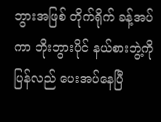ဘွားအဖြစ် တိုက်ရိုက် ခန့်အပ်ကာ ဘိုးဘွားပိုင် နယ်စားဘွဲ့ကို ပြန်လည် ပေးအပ်နေပြီ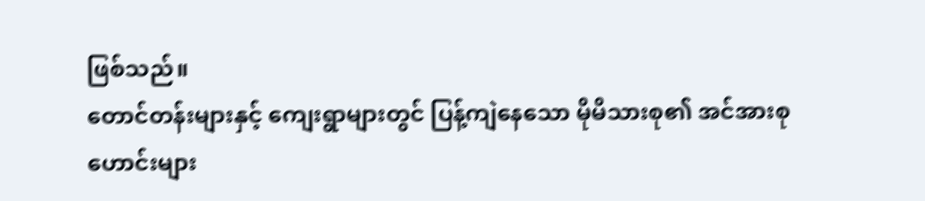ဖြစ်သည်။
တောင်တန်းများနှင့် ကျေးရွာများတွင် ပြန့်ကျဲနေသော မိုမိသားစု၏ အင်အားစုဟောင်းများ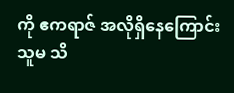ကို ဧကရာဇ် အလိုရှိနေကြောင်း သူမ သိ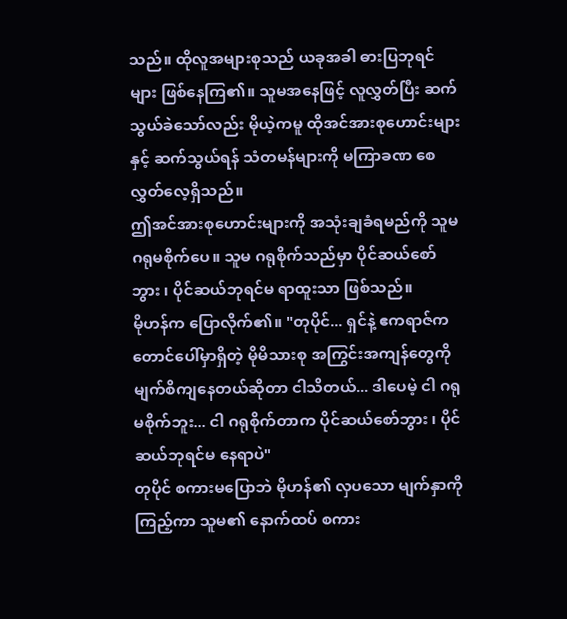သည်။ ထိုလူအများစုသည် ယခုအခါ ဓားပြဘုရင်များ ဖြစ်နေကြ၏။ သူမအနေဖြင့် လူလွှတ်ပြီး ဆက်သွယ်ခဲသော်လည်း မိုယဲ့ကမူ ထိုအင်အားစုဟောင်းများနှင့် ဆက်သွယ်ရန် သံတမန်များကို မကြာခဏ စေလွှတ်လေ့ရှိသည်။
ဤအင်အားစုဟောင်းများကို အသုံးချခံရမည်ကို သူမ ဂရုမစိုက်ပေ။ သူမ ဂရုစိုက်သည်မှာ ပိုင်ဆယ်စော်ဘွား ၊ ပိုင်ဆယ်ဘုရင်မ ရာထူးသာ ဖြစ်သည်။
မိုဟန်က ပြောလိုက်၏။ "တုပိုင်... ရှင်နဲ့ ဧကရာဇ်က တောင်ပေါ်မှာရှိတဲ့ မိုမိသားစု အကြွင်းအကျန်တွေကို မျက်စိကျနေတယ်ဆိုတာ ငါသိတယ်... ဒါပေမဲ့ ငါ ဂရုမစိုက်ဘူး... ငါ ဂရုစိုက်တာက ပိုင်ဆယ်စော်ဘွား ၊ ပိုင်ဆယ်ဘုရင်မ နေရာပဲ"
တုပိုင် စကားမပြောဘဲ မိုဟန်၏ လှပသော မျက်နှာကို ကြည့်ကာ သူမ၏ နောက်ထပ် စကား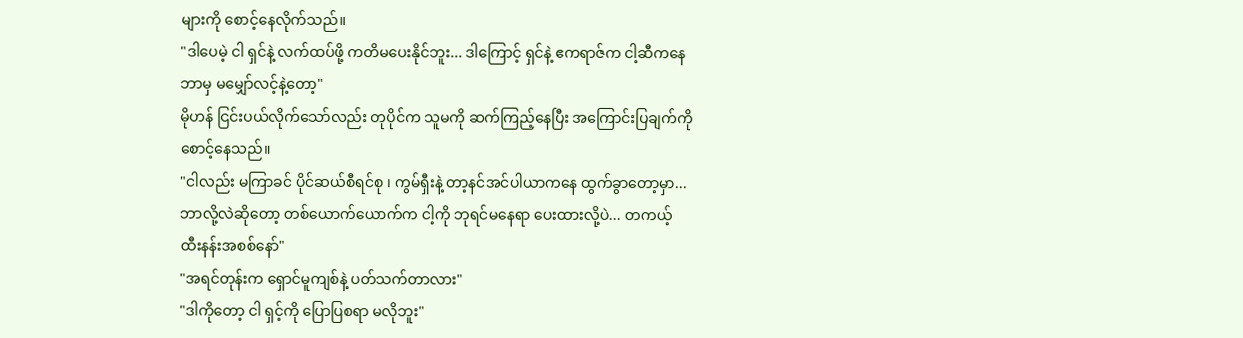များကို စောင့်နေလိုက်သည်။
"ဒါပေမဲ့ ငါ ရှင်နဲ့ လက်ထပ်ဖို့ ကတိမပေးနိုင်ဘူး... ဒါကြောင့် ရှင်နဲ့ ဧကရာဇ်က ငါ့ဆီကနေ ဘာမှ မမျှော်လင့်နဲ့တော့"
မိုဟန် ငြင်းပယ်လိုက်သော်လည်း တုပိုင်က သူမကို ဆက်ကြည့်နေပြီး အကြောင်းပြချက်ကို စောင့်နေသည်။
"ငါလည်း မကြာခင် ပိုင်ဆယ်စီရင်စု ၊ ကွမ်ရှီးနဲ့ တာ့နင်အင်ပါယာကနေ ထွက်ခွာတော့မှာ... ဘာလို့လဲဆိုတော့ တစ်ယောက်ယောက်က ငါ့ကို ဘုရင်မနေရာ ပေးထားလို့ပဲ... တကယ့် ထီးနန်းအစစ်နော်"
"အရင်တုန်းက ရှောင်မူကျစ်နဲ့ ပတ်သက်တာလား"
"ဒါကိုတော့ ငါ ရှင့်ကို ပြောပြစရာ မလိုဘူး"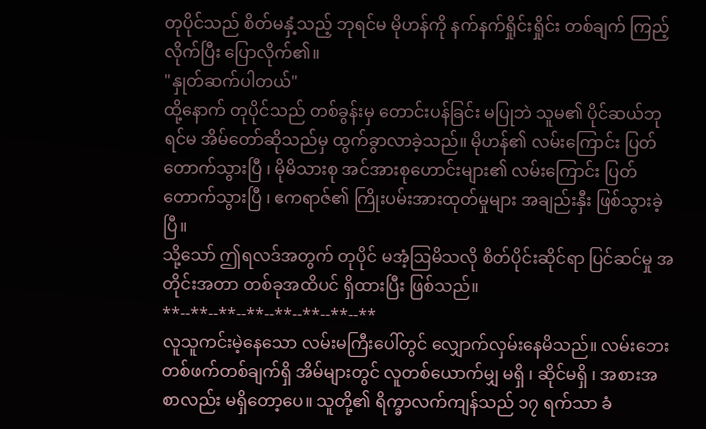တုပိုင်သည် စိတ်မနှံ့သည့် ဘုရင်မ မိုဟန်ကို နက်နက်ရှိုင်းရှိုင်း တစ်ချက် ကြည့်လိုက်ပြီး ပြောလိုက်၏။
"နှုတ်ဆက်ပါတယ်"
ထို့နောက် တုပိုင်သည် တစ်ခွန်းမှ တောင်းပန်ခြင်း မပြုဘဲ သူမ၏ ပိုင်ဆယ်ဘုရင်မ အိမ်တော်ဆိုသည်မှ ထွက်ခွာလာခဲ့သည်။ မိုဟန်၏ လမ်းကြောင်း ပြတ်တောက်သွားပြီ ၊ မိုမိသားစု အင်အားစုဟောင်းများ၏ လမ်းကြောင်း ပြတ်တောက်သွားပြီ ၊ ဧကရာဇ်၏ ကြိုးပမ်းအားထုတ်မှုများ အချည်းနှီး ဖြစ်သွားခဲ့ပြီ။
သို့သော် ဤရလဒ်အတွက် တုပိုင် မအံ့ဩမိသလို စိတ်ပိုင်းဆိုင်ရာ ပြင်ဆင်မှု အတိုင်းအတာ တစ်ခုအထိပင် ရှိထားပြီး ဖြစ်သည်။
**--**--**--**--**--**--**--**
လူသူကင်းမဲ့နေသော လမ်းမကြီးပေါ်တွင် လျှောက်လှမ်းနေမိသည်။ လမ်းဘေးတစ်ဖက်တစ်ချက်ရှိ အိမ်များတွင် လူတစ်ယောက်မျှ မရှိ ၊ ဆိုင်မရှိ ၊ အစားအစာလည်း မရှိတော့ပေ။ သူတို့၏ ရိက္ခာလက်ကျန်သည် ၁၇ ရက်သာ ခံ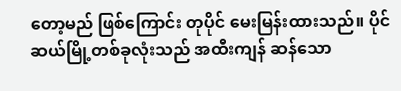တော့မည် ဖြစ်ကြောင်း တုပိုင် မေးမြန်းထားသည်။ ပိုင်ဆယ်မြို့တစ်ခုလုံးသည် အထီးကျန် ဆန်သော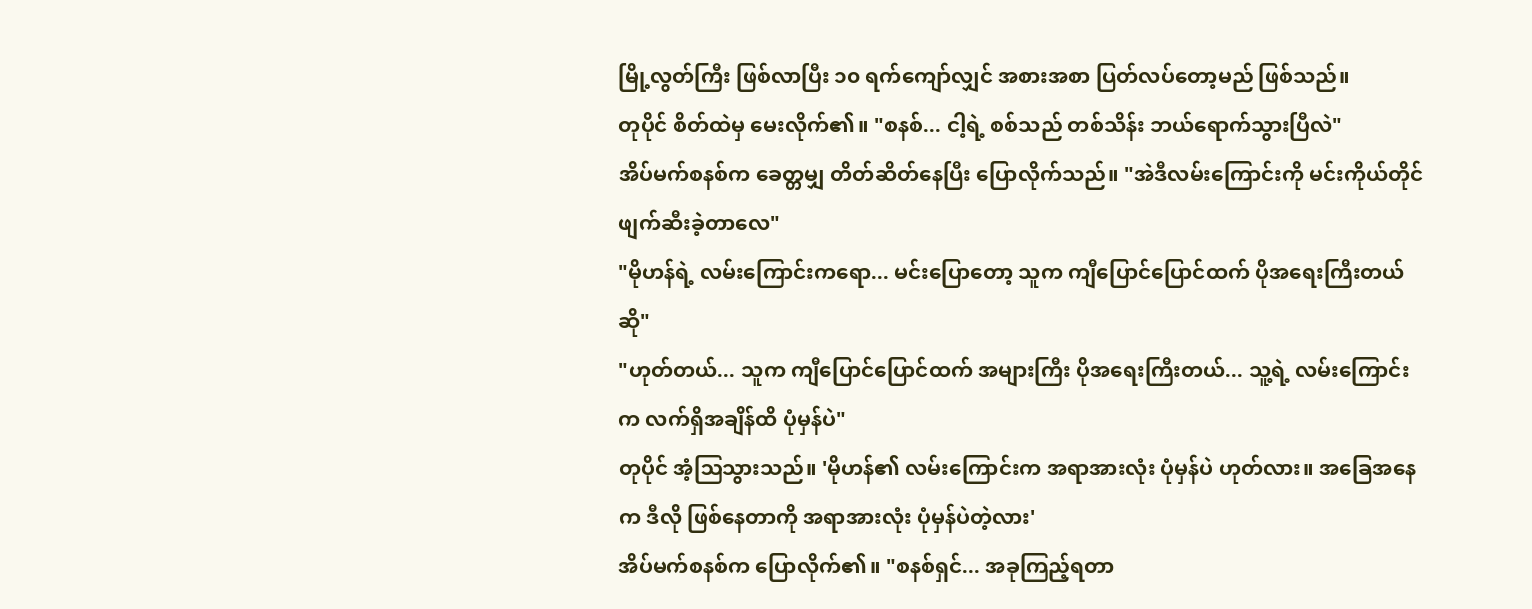မြို့လွတ်ကြီး ဖြစ်လာပြီး ၁၀ ရက်ကျော်လျှင် အစားအစာ ပြတ်လပ်တော့မည် ဖြစ်သည်။
တုပိုင် စိတ်ထဲမှ မေးလိုက်၏။ "စနစ်... ငါ့ရဲ့ စစ်သည် တစ်သိန်း ဘယ်ရောက်သွားပြီလဲ"
အိပ်မက်စနစ်က ခေတ္တမျှ တိတ်ဆိတ်နေပြီး ပြောလိုက်သည်။ "အဲဒီလမ်းကြောင်းကို မင်းကိုယ်တိုင် ဖျက်ဆီးခဲ့တာလေ"
"မိုဟန်ရဲ့ လမ်းကြောင်းကရော... မင်းပြောတော့ သူက ကျီပြောင်ပြောင်ထက် ပိုအရေးကြီးတယ်ဆို"
"ဟုတ်တယ်... သူက ကျီပြောင်ပြောင်ထက် အများကြီး ပိုအရေးကြီးတယ်... သူ့ရဲ့ လမ်းကြောင်းက လက်ရှိအချိန်ထိ ပုံမှန်ပဲ"
တုပိုင် အံ့ဩသွားသည်။ 'မိုဟန်၏ လမ်းကြောင်းက အရာအားလုံး ပုံမှန်ပဲ ဟုတ်လား။ အခြေအနေက ဒီလို ဖြစ်နေတာကို အရာအားလုံး ပုံမှန်ပဲတဲ့လား'
အိပ်မက်စနစ်က ပြောလိုက်၏။ "စနစ်ရှင်... အခုကြည့်ရတာ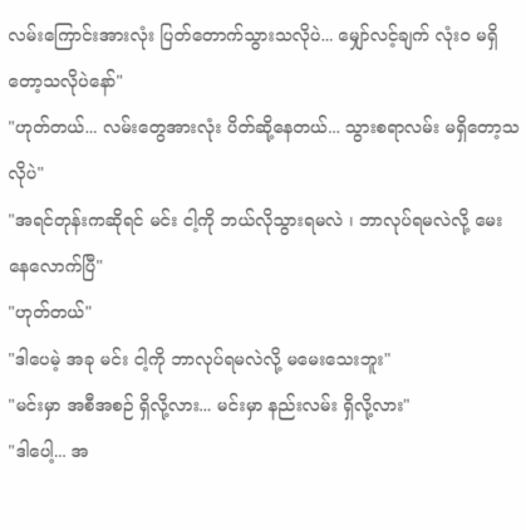လမ်းကြောင်းအားလုံး ပြတ်တောက်သွားသလိုပဲ... မျှော်လင့်ချက် လုံးဝ မရှိတော့သလိုပဲနော်"
"ဟုတ်တယ်... လမ်းတွေအားလုံး ပိတ်ဆို့နေတယ်... သွားစရာလမ်း မရှိတော့သလိုပဲ"
"အရင်တုန်းကဆိုရင် မင်း ငါ့ကို ဘယ်လိုသွားရမလဲ ၊ ဘာလုပ်ရမလဲလို့ မေးနေလောက်ပြီ"
"ဟုတ်တယ်"
"ဒါပေမဲ့ အခု မင်း ငါ့ကို ဘာလုပ်ရမလဲလို့ မမေးသေးဘူး"
"မင်းမှာ အစီအစဉ် ရှိလို့လား... မင်းမှာ နည်းလမ်း ရှိလို့လား"
"ဒါပေါ့... အ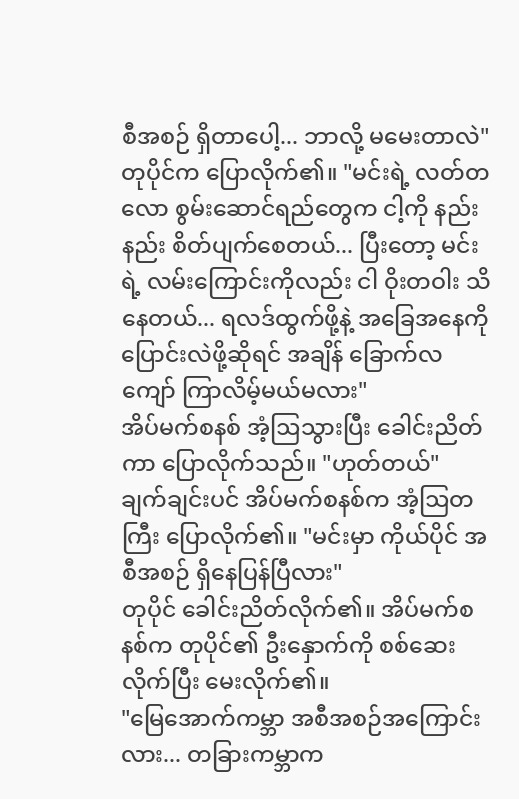စီအစဉ် ရှိတာပေါ့... ဘာလို့ မမေးတာလဲ"
တုပိုင်က ပြောလိုက်၏။ "မင်းရဲ့ လတ်တလော စွမ်းဆောင်ရည်တွေက ငါ့ကို နည်းနည်း စိတ်ပျက်စေတယ်... ပြီးတော့ မင်းရဲ့ လမ်းကြောင်းကိုလည်း ငါ ဝိုးတဝါး သိနေတယ်... ရလဒ်ထွက်ဖို့နဲ့ အခြေအနေကို ပြောင်းလဲဖို့ဆိုရင် အချိန် ခြောက်လကျော် ကြာလိမ့်မယ်မလား"
အိပ်မက်စနစ် အံ့ဩသွားပြီး ခေါင်းညိတ်ကာ ပြောလိုက်သည်။ "ဟုတ်တယ်"
ချက်ချင်းပင် အိပ်မက်စနစ်က အံ့ဩတကြီး ပြောလိုက်၏။ "မင်းမှာ ကိုယ်ပိုင် အစီအစဉ် ရှိနေပြန်ပြီလား"
တုပိုင် ခေါင်းညိတ်လိုက်၏။ အိပ်မက်စနစ်က တုပိုင်၏ ဦးနှောက်ကို စစ်ဆေးလိုက်ပြီး မေးလိုက်၏။
"မြေအောက်ကမ္ဘာ အစီအစဉ်အကြောင်းလား... တခြားကမ္ဘာက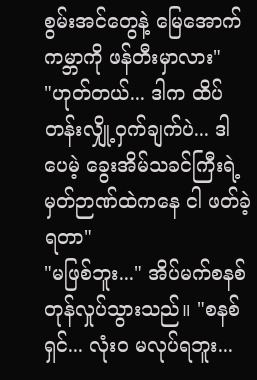စွမ်းအင်တွေနဲ့ မြေအောက်ကမ္ဘာကို ဖန်တီးမှာလား"
"ဟုတ်တယ်... ဒါက ထိပ်တန်းလျှို့ဝှက်ချက်ပဲ... ဒါပေမဲ့ ခွေးအိမ်သခင်ကြီးရဲ့ မှတ်ဉာဏ်ထဲကနေ ငါ ဖတ်ခဲ့ရတာ"
"မဖြစ်ဘူး..." အိပ်မက်စနစ် တုန်လှုပ်သွားသည်။ "စနစ်ရှင်... လုံးဝ မလုပ်ရဘူး...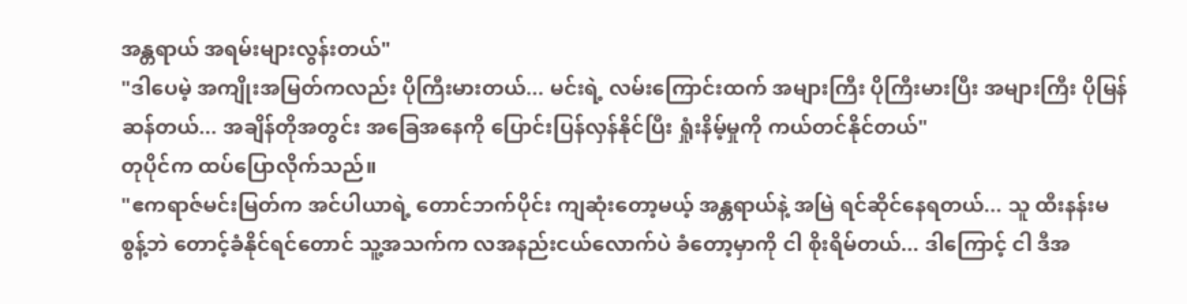အန္တရာယ် အရမ်းများလွန်းတယ်"
"ဒါပေမဲ့ အကျိုးအမြတ်ကလည်း ပိုကြီးမားတယ်... မင်းရဲ့ လမ်းကြောင်းထက် အများကြီး ပိုကြီးမားပြီး အများကြီး ပိုမြန်ဆန်တယ်... အချိန်တိုအတွင်း အခြေအနေကို ပြောင်းပြန်လှန်နိုင်ပြီး ရှုံးနိမ့်မှုကို ကယ်တင်နိုင်တယ်"
တုပိုင်က ထပ်ပြောလိုက်သည်။
"ဧကရာဇ်မင်းမြတ်က အင်ပါယာရဲ့ တောင်ဘက်ပိုင်း ကျဆုံးတော့မယ့် အန္တရာယ်နဲ့ အမြဲ ရင်ဆိုင်နေရတယ်... သူ ထီးနန်းမစွန့်ဘဲ တောင့်ခံနိုင်ရင်တောင် သူ့အသက်က လအနည်းငယ်လောက်ပဲ ခံတော့မှာကို ငါ စိုးရိမ်တယ်... ဒါကြောင့် ငါ ဒီအ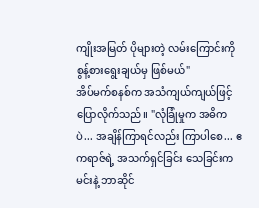ကျိုးအမြတ် ပိုများတဲ့ လမ်းကြောင်းကို စွန့်စားရွေးချယ်မှ ဖြစ်မယ်"
အိပ်မက်စနစ်က အသံကျယ်ကျယ်ဖြင့် ပြောလိုက်သည်။ "လုံခြုံမှုက အဓိကပဲ... အချိန်ကြာရင်လည်း ကြာပါစေ... ဧကရာဇ်ရဲ့ အသက်ရှင်ခြင်း သေခြင်းက မင်းနဲ့ ဘာဆိုင်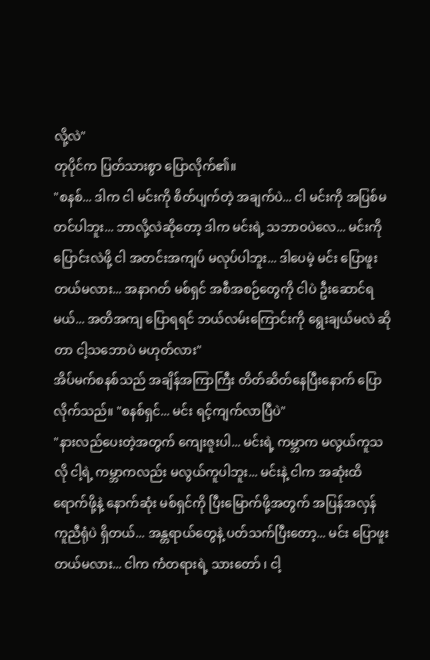လို့လဲ"
တုပိုင်က ပြတ်သားစွာ ပြောလိုက်၏။
"စနစ်... ဒါက ငါ မင်းကို စိတ်ပျက်တဲ့ အချက်ပဲ... ငါ မင်းကို အပြစ်မတင်ပါဘူး... ဘာလို့လဲဆိုတော့ ဒါက မင်းရဲ့ သဘာဝပဲလေ... မင်းကို ပြောင်းလဲဖို့ ငါ အတင်းအကျပ် မလုပ်ပါဘူး... ဒါပေမဲ့ မင်း ပြောဖူးတယ်မလား... အနာဂတ် မစ်ရှင် အစီအစဉ်တွေကို ငါပဲ ဦးဆောင်ရမယ်... အတိအကျ ပြောရရင် ဘယ်လမ်းကြောင်းကို ရွေးချယ်မလဲ ဆိုတာ ငါ့သဘောပဲ မဟုတ်လား"
အိပ်မက်စနစ်သည် အချိန်အကြာကြီး တိတ်ဆိတ်နေပြီးနောက် ပြောလိုက်သည်။ "စနစ်ရှင်... မင်း ရင့်ကျက်လာပြီပဲ"
"နားလည်ပေးတဲ့အတွက် ကျေးဇူးပါ... မင်းရဲ့ ကမ္ဘာက မလွယ်ကူသလို ငါ့ရဲ့ ကမ္ဘာကလည်း မလွယ်ကူပါဘူး... မင်းနဲ့ ငါက အဆုံးထိ ရောက်ဖို့နဲ့ နောက်ဆုံး မစ်ရှင်ကို ပြီးမြောက်ဖို့အတွက် အပြန်အလှန် ကူညီရုံပဲ ရှိတယ်... အန္တရာယ်တွေနဲ့ ပတ်သက်ပြီးတော့... မင်း ပြောဖူးတယ်မလား... ငါက ကံတရားရဲ့ သားတော် ၊ ငါ့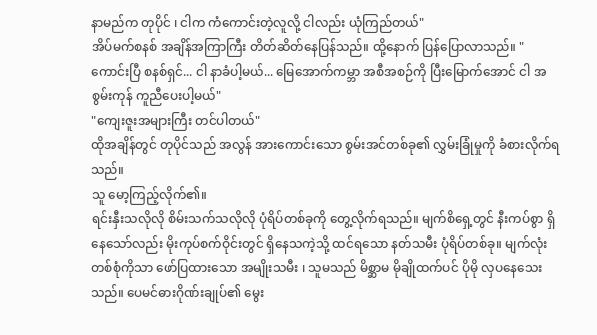နာမည်က တုပိုင် ၊ ငါက ကံကောင်းတဲ့လူလို့ ငါလည်း ယုံကြည်တယ်"
အိပ်မက်စနစ် အချိန်အကြာကြီး တိတ်ဆိတ်နေပြန်သည်။ ထို့နောက် ပြန်ပြောလာသည်။ "ကောင်းပြီ စနစ်ရှင်... ငါ နာခံပါ့မယ်... မြေအောက်ကမ္ဘာ အစီအစဉ်ကို ပြီးမြောက်အောင် ငါ အစွမ်းကုန် ကူညီပေးပါ့မယ်"
"ကျေးဇူးအများကြီး တင်ပါတယ်"
ထိုအချိန်တွင် တုပိုင်သည် အလွန် အားကောင်းသော စွမ်းအင်တစ်ခု၏ လွှမ်းခြုံမှုကို ခံစားလိုက်ရသည်။
သူ မော့ကြည့်လိုက်၏။
ရင်းနှီးသလိုလို စိမ်းသက်သလိုလို ပုံရိပ်တစ်ခုကို တွေ့လိုက်ရသည်။ မျက်စိရှေ့တွင် နီးကပ်စွာ ရှိနေသော်လည်း မိုးကုပ်စက်ဝိုင်းတွင် ရှိနေသကဲ့သို့ ထင်ရသော နတ်သမီး ပုံရိပ်တစ်ခု။ မျက်လုံးတစ်စုံကိုသာ ဖော်ပြထားသော အမျိုးသမီး ၊ သူမသည် မိစ္ဆာမ မိုချိုထက်ပင် ပိုမို လှပနေသေးသည်။ ပေမင်ဓားဂိုဏ်းချုပ်၏ မွေး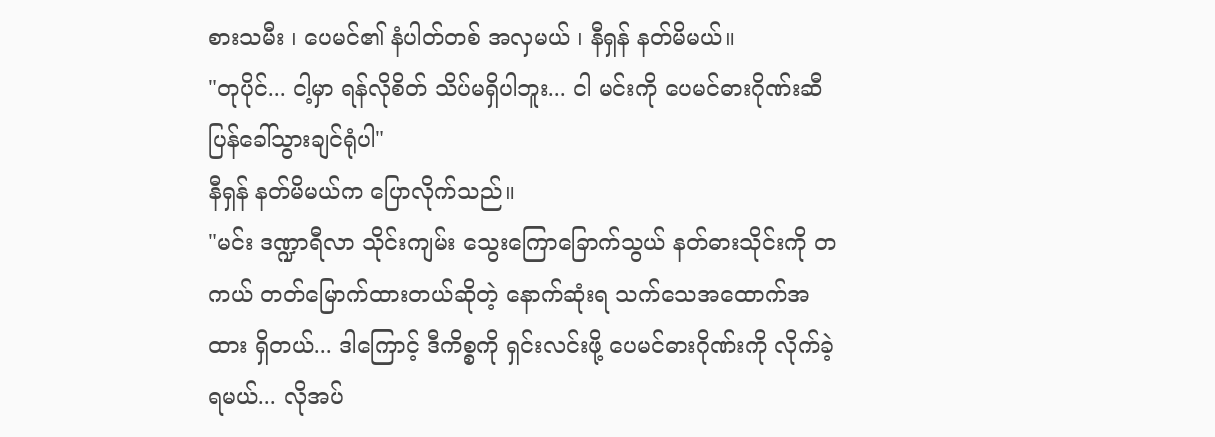စားသမီး ၊ ပေမင်၏ နံပါတ်တစ် အလှမယ် ၊ နီရှန် နတ်မိမယ်။
"တုပိုင်... ငါ့မှာ ရန်လိုစိတ် သိပ်မရှိပါဘူး... ငါ မင်းကို ပေမင်ဓားဂိုဏ်းဆီ ပြန်ခေါ်သွားချင်ရုံပါ"
နီရှန် နတ်မိမယ်က ပြောလိုက်သည်။
"မင်း ဒဏ္ဍာရီလာ သိုင်းကျမ်း သွေးကြောခြောက်သွယ် နတ်ဓားသိုင်းကို တကယ် တတ်မြောက်ထားတယ်ဆိုတဲ့ နောက်ဆုံးရ သက်သေအထောက်အထား ရှိတယ်... ဒါကြောင့် ဒီကိစ္စကို ရှင်းလင်းဖို့ ပေမင်ဓားဂိုဏ်းကို လိုက်ခဲ့ရမယ်... လိုအပ်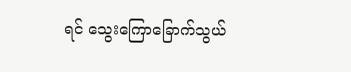ရင် သွေးကြောခြောက်သွယ်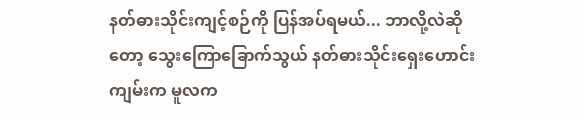နတ်ဓားသိုင်းကျင့်စဉ်ကို ပြန်အပ်ရမယ်... ဘာလို့လဲဆိုတော့ သွေးကြောခြောက်သွယ် နတ်ဓားသိုင်းရှေးဟောင်းကျမ်းက မူလက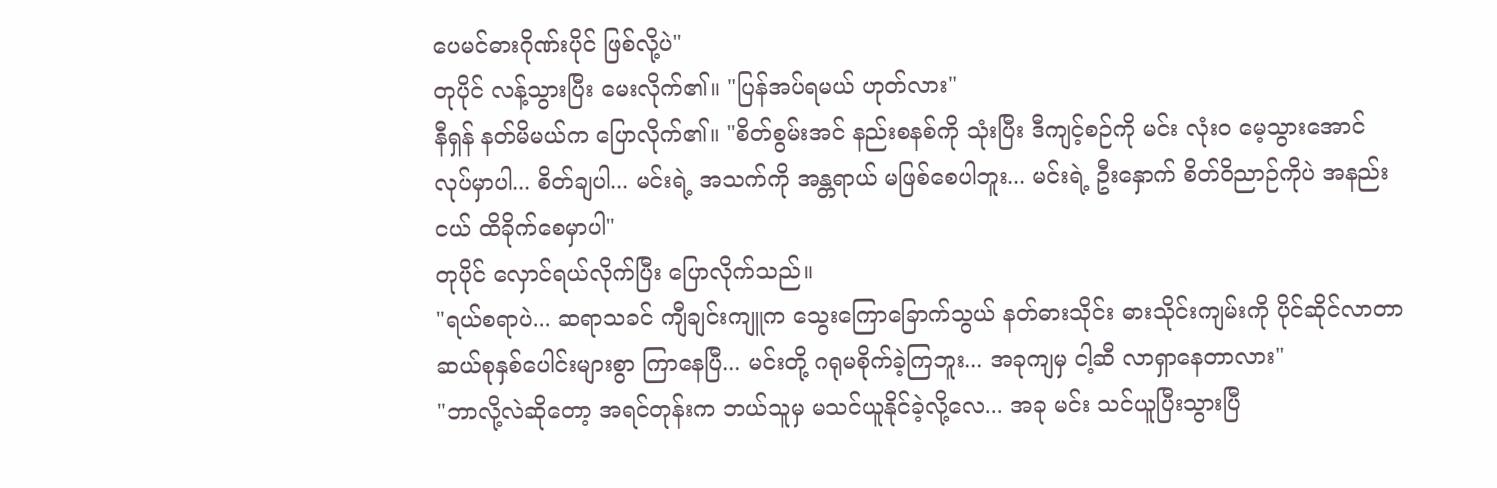ပေမင်ဓားဂိုဏ်းပိုင် ဖြစ်လို့ပဲ"
တုပိုင် လန့်သွားပြီး မေးလိုက်၏။ "ပြန်အပ်ရမယ် ဟုတ်လား"
နီရှန် နတ်မိမယ်က ပြောလိုက်၏။ "စိတ်စွမ်းအင် နည်းစနစ်ကို သုံးပြီး ဒီကျင့်စဉ်ကို မင်း လုံးဝ မေ့သွားအောင် လုပ်မှာပါ... စိတ်ချပါ... မင်းရဲ့ အသက်ကို အန္တရာယ် မဖြစ်စေပါဘူး... မင်းရဲ့ ဦးနှောက် စိတ်ဝိညာဉ်ကိုပဲ အနည်းငယ် ထိခိုက်စေမှာပါ"
တုပိုင် လှောင်ရယ်လိုက်ပြီး ပြောလိုက်သည်။
"ရယ်စရာပဲ... ဆရာသခင် ကျီချင်းကျူက သွေးကြောခြောက်သွယ် နတ်ဓားသိုင်း ဓားသိုင်းကျမ်းကို ပိုင်ဆိုင်လာတာ ဆယ်စုနှစ်ပေါင်းများစွာ ကြာနေပြီ... မင်းတို့ ဂရုမစိုက်ခဲ့ကြဘူး... အခုကျမှ ငါ့ဆီ လာရှာနေတာလား"
"ဘာလို့လဲဆိုတော့ အရင်တုန်းက ဘယ်သူမှ မသင်ယူနိုင်ခဲ့လို့လေ... အခု မင်း သင်ယူပြီးသွားပြီ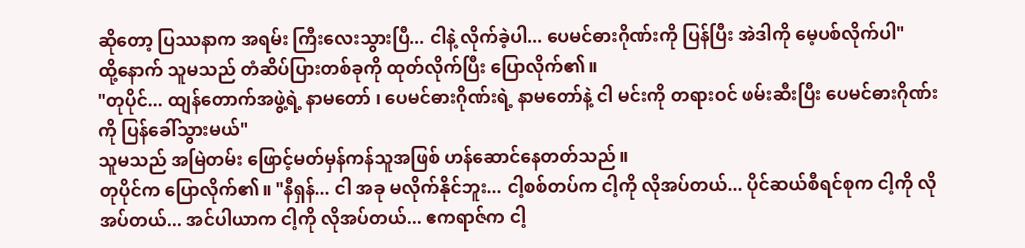ဆိုတော့ ပြဿနာက အရမ်း ကြီးလေးသွားပြီ... ငါနဲ့ လိုက်ခဲ့ပါ... ပေမင်ဓားဂိုဏ်းကို ပြန်ပြီး အဲဒါကို မေ့ပစ်လိုက်ပါ"
ထို့နောက် သူမသည် တံဆိပ်ပြားတစ်ခုကို ထုတ်လိုက်ပြီး ပြောလိုက်၏။
"တုပိုင်... ထျန်တောက်အဖွဲ့ရဲ့ နာမတော် ၊ ပေမင်ဓားဂိုဏ်းရဲ့ နာမတော်နဲ့ ငါ မင်းကို တရားဝင် ဖမ်းဆီးပြီး ပေမင်ဓားဂိုဏ်းကို ပြန်ခေါ်သွားမယ်"
သူမသည် အမြဲတမ်း ဖြောင့်မတ်မှန်ကန်သူအဖြစ် ဟန်ဆောင်နေတတ်သည်။
တုပိုင်က ပြောလိုက်၏။ "နီရှန်... ငါ အခု မလိုက်နိုင်ဘူး... ငါ့စစ်တပ်က ငါ့ကို လိုအပ်တယ်... ပိုင်ဆယ်စီရင်စုက ငါ့ကို လိုအပ်တယ်... အင်ပါယာက ငါ့ကို လိုအပ်တယ်... ဧကရာဇ်က ငါ့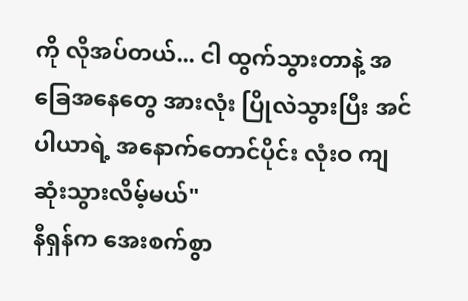ကို လိုအပ်တယ်... ငါ ထွက်သွားတာနဲ့ အခြေအနေတွေ အားလုံး ပြိုလဲသွားပြီး အင်ပါယာရဲ့ အနောက်တောင်ပိုင်း လုံးဝ ကျဆုံးသွားလိမ့်မယ်"
နီရှန်က အေးစက်စွာ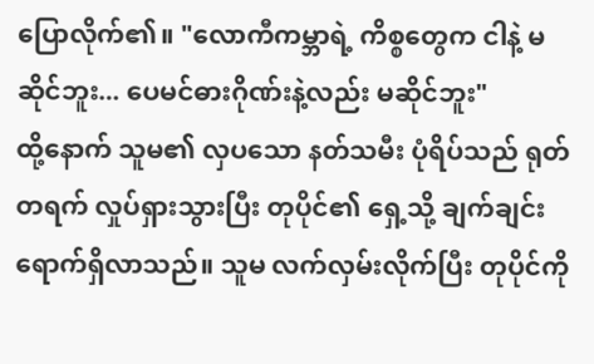ပြောလိုက်၏။ "လောကီကမ္ဘာရဲ့ ကိစ္စတွေက ငါနဲ့ မဆိုင်ဘူး... ပေမင်ဓားဂိုဏ်းနဲ့လည်း မဆိုင်ဘူး"
ထို့နောက် သူမ၏ လှပသော နတ်သမီး ပုံရိပ်သည် ရုတ်တရက် လှုပ်ရှားသွားပြီး တုပိုင်၏ ရှေ့သို့ ချက်ချင်း ရောက်ရှိလာသည်။ သူမ လက်လှမ်းလိုက်ပြီး တုပိုင်ကို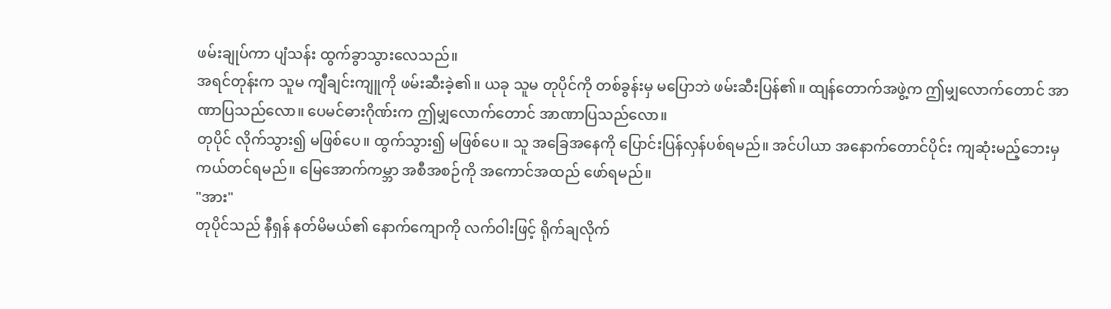ဖမ်းချုပ်ကာ ပျံသန်း ထွက်ခွာသွားလေသည်။
အရင်တုန်းက သူမ ကျီချင်းကျူကို ဖမ်းဆီးခဲ့၏။ ယခု သူမ တုပိုင်ကို တစ်ခွန်းမှ မပြောဘဲ ဖမ်းဆီးပြန်၏။ ထျန်တောက်အဖွဲ့က ဤမျှလောက်တောင် အာဏာပြသည်လော။ ပေမင်ဓားဂိုဏ်းက ဤမျှလောက်တောင် အာဏာပြသည်လော။
တုပိုင် လိုက်သွား၍ မဖြစ်ပေ။ ထွက်သွား၍ မဖြစ်ပေ။ သူ အခြေအနေကို ပြောင်းပြန်လှန်ပစ်ရမည်။ အင်ပါယာ အနောက်တောင်ပိုင်း ကျဆုံးမည့်ဘေးမှ ကယ်တင်ရမည်။ မြေအောက်ကမ္ဘာ အစီအစဉ်ကို အကောင်အထည် ဖော်ရမည်။
"အား"
တုပိုင်သည် နီရှန် နတ်မိမယ်၏ နောက်ကျောကို လက်ဝါးဖြင့် ရိုက်ချလိုက်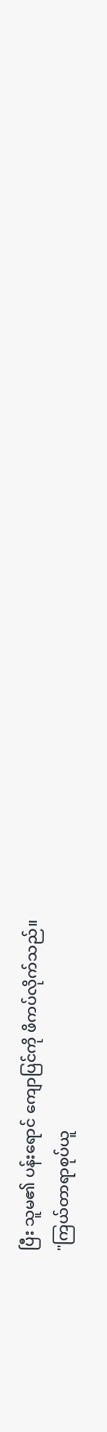ပြီး သူမ၏ ပန်းရောင် ကျောပြင်ကို ဖိကပ်လိုက်သည်။
"ကြယ်တာရာစုပ်ယူ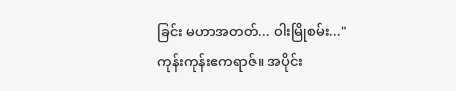ခြင်း မဟာအတတ်... ဝါးမြိုစမ်း..."
ကုန်းကုန်းဧကရာဇ်။ အပိုင်း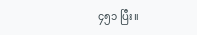၄၅၁ ပြီး။